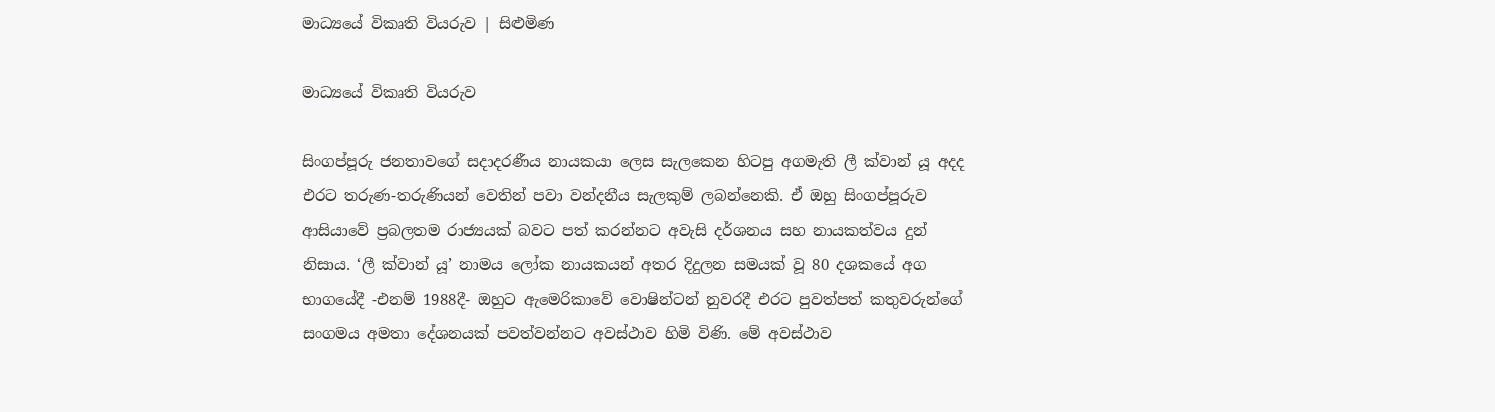මාධ්‍යයේ විකෘති වියරුව | සිළුමිණ

මාධ්‍යයේ විකෘති වියරුව

සිංගප්පූරු ජනතාවගේ සදාදරණීය නායකයා ලෙස සැලකෙන හිටපු අගමැති ලී ක්වාන් යූ අදද එරට තරුණ-තරුණියන් වෙතින් පවා වන්දනීය සැලකුම් ලබන්නෙකි. ඒ ඔහු සිංගප්පූරුව ආසියාවේ ප්‍රබලතම රාජ්‍යයක් බවට පත් කරන්නට අවැසි දර්ශනය සහ නායකත්වය දුන් නිසාය. ‘ලී ක්වාන් යූ’ නාමය ලෝක නායකයන් අතර දිදුලන සමයක් වූ 80 දශකයේ අග භාගයේදී -එනම් 1988දී- ඔහුට ඇමෙරිකාවේ වොෂින්ටන් නුවරදී එරට පුවත්පත් කතුවරුන්ගේ සංගමය අමතා දේශනයක් පවත්වන්නට අවස්ථාව හිමි විණි. මේ අවස්ථාව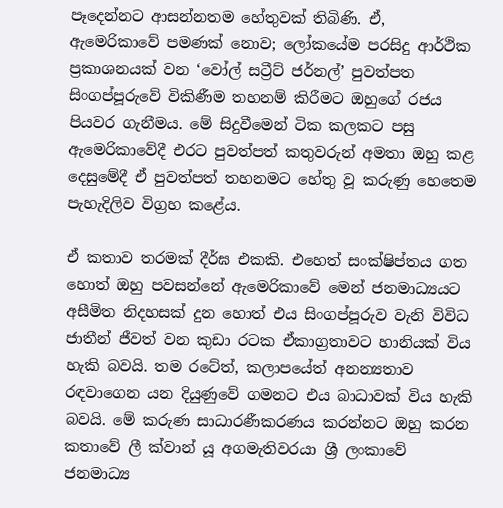පෑදෙන්නට ආසන්නතම හේතුවක් තිබිණි. ඒ, ඇමෙරිකාවේ පමණක් නොව; ලෝකයේම පරසිදු ආර්ථික ප්‍රකාශනයක් වන ‘වෝල් සට්‍රීට් ජර්නල්’ පුවත්පත සිංගප්පූරුවේ විකිණීම තහනම් කිරීමට ඔහුගේ රජය පියවර ගැනීමය. මේ සිදුවීමෙන් ටික කලකට පසු ඇමෙරිකාවේදී එරට පුවත්පත් කතුවරුන් අමතා ඔහු කළ දෙසුමේදී ඒ පුවත්පත් තහනමට හේතු වූ කරුණු හෙතෙම පැහැදිලිව විග්‍රහ කළේය.

ඒ කතාව තරමක් දීර්ඝ එකකි. එහෙත් සංක්ෂිප්තය ගත හොත් ඔහු පවසන්නේ ඇමෙරිකාවේ මෙන් ජනමාධ්‍යයට අසීමිත නිදහසක් දුන හොත් එය සිංගප්පූරුව වැනි විවිධ ජාතීන් ජීවත් වන කුඩා රටක ඒකාග්‍රතාවට හානියක් විය හැකි බවයි. තම රටේත්, කලාපයේත් අනන්‍යතාව රඳවාගෙන යන දියුණුවේ ගමනට එය බාධාවක් විය හැකි බවයි. මේ කරුණ සාධාරණීකරණය කරන්නට ඔහු කරන කතාවේ ලී ක්වාන් යූ අගමැතිවරයා ශ්‍රී ලංකාවේ ජනමාධ්‍ය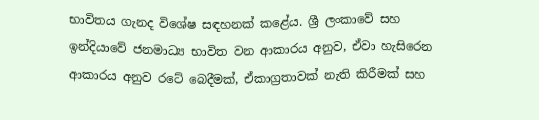භාවිතය ගැනද විශේෂ සඳහනක් කළේය. ශ්‍රී ලංකාවේ සහ ඉන්දියාවේ ජනමාධ්‍ය භාවිත වන ආකාරය අනුව, ඒවා හැසිරෙන ආකාරය අනුව රටේ බෙදීමක්, ඒකාග්‍රතාවක් නැති කිරීමක් සහ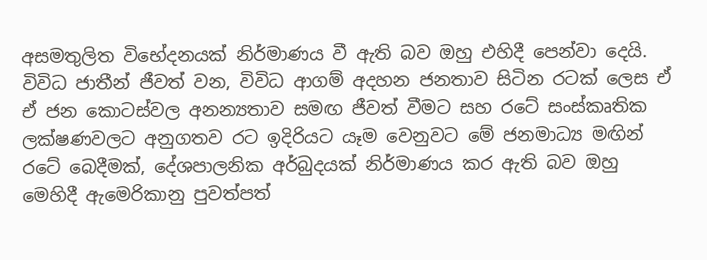අසමතුලිත විභේදනයක් නිර්මාණය වී ඇති බව ඔහු එහිදී පෙන්වා දෙයි. විවිධ ජාතීන් ජීවත් වන, විවිධ ආගම් අදහන ජනතාව සිටින රටක් ලෙස ඒ ඒ ජන කොටස්වල අනන්‍යතාව සමඟ ජීවත් වීමට සහ රටේ සංස්කෘතික ලක්ෂණවලට අනුගතව රට ඉදිරියට යෑම වෙනුවට මේ ජනමාධ්‍ය මඟින් රටේ බෙදීමක්, දේශපාලනික අර්බුදයක් නිර්මාණය කර ඇති බව ඔහු මෙහිදී ඇමෙරිකානු පුවත්පත්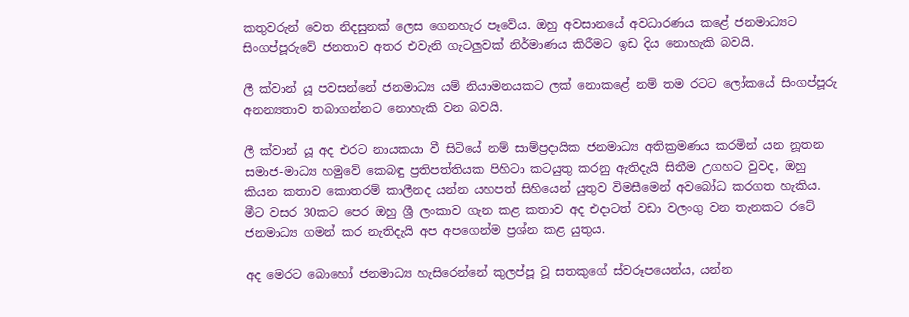කතුවරුන් වෙත නිදසුනක් ලෙස ගෙනහැර පෑවේය. ඔහු අවසානයේ අවධාරණය කළේ ජනමාධ්‍යට සිංගප්පූරුවේ ජනතාව අතර එවැනි ගැටලුවක් නිර්මාණය කිරීමට ඉඩ දිය නොහැකි බවයි.

ලී ක්වාන් යූ පවසන්නේ ජනමාධ්‍ය යම් නියාමනයකට ලක් නොකළේ නම් තම රටට ලෝකයේ සිංගප්පූරු අනන්‍යතාව තබාගන්නට නොහැකි වන බවයි.

ලී ක්වාන් යූ අද එරට නායකයා වී සිටියේ නම් සාම්ප්‍රදායික ජනමාධ්‍ය අතික්‍රමණය කරමින් යන නූතන සමාජ-මාධ්‍ය හමුවේ කෙබඳු ප්‍රතිපත්තියක පිහිටා කටයුතු කරනු ඇතිදැයි සිතීම උගහට වුවද, ඔහු කියන කතාව කොතරම් කාලීනද යන්න යහපත් සිහියෙන් යුතුව විමසීමෙන් අවබෝධ කරගත හැකිය. මීට වසර 30කට පෙර ඔහු ශ්‍රී ලංකාව ගැන කළ කතාව අද එදාටත් වඩා වලංගු වන තැනකට රටේ ජනමාධ්‍ය ගමන් කර නැතිදැයි අප අපගෙන්ම ප්‍රශ්න කළ යුතුය.

අද මෙරට බොහෝ ජනමාධ්‍ය හැසිරෙන්නේ කුලප්පූ වූ සතකුගේ ස්වරූපයෙන්ය, යන්න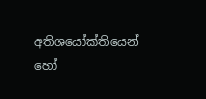අතිශයෝක්තියෙන් හෝ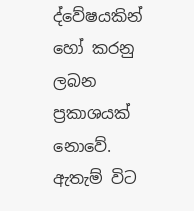ද්වේෂයකින් හෝ කරනු ලබන ප්‍රකාශයක් නොවේ. ඇතැම් විට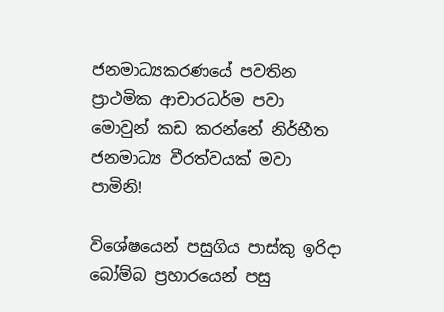ජනමාධ්‍යකරණයේ පවතින ප්‍රාථමික ආචාරධර්ම පවා මොවුන් කඩ කරන්නේ නිර්භීත ජනමාධ්‍ය වීරත්වයක් මවා පාමිනි!

විශේෂයෙන් පසුගිය පාස්කු ඉරිදා බෝම්බ ප්‍රහාරයෙන් පසු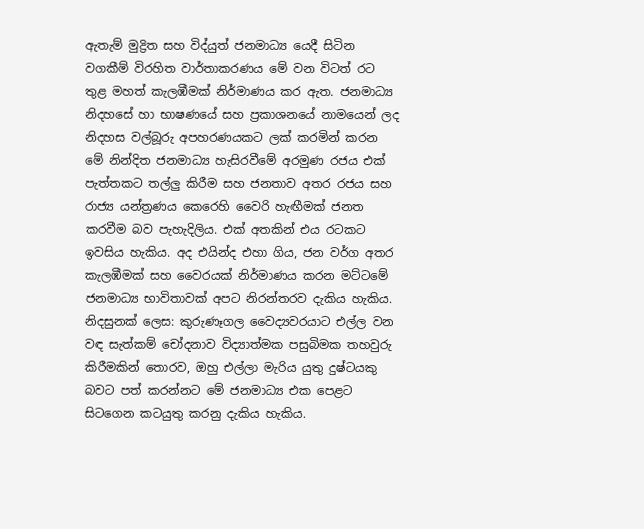ඇතැම් මුද්‍රිත සහ විද්යුත් ජනමාධ්‍ය යෙදී සිටින වගකීම් විරහිත වාර්තාකරණය මේ වන විටත් රට තුළ මහත් කැලඹීමක් නිර්මාණය කර ඇත. ජනමාධ්‍ය නිදහසේ හා භාෂණයේ සහ ප්‍රකාශනයේ නාමයෙන් ලද නිදහස වල්බූරු අපහරණයකට ලක් කරමින් කරන මේ නින්දිත ජනමාධ්‍ය හැසිරවීමේ අරමුණ රජය එක් පැත්තකට තල්ලු කිරීම සහ ජනතාව අතර රජය සහ රාජ්‍ය යන්ත්‍රණය කෙරෙහි වෛරි හැඟීමක් ජනත කරවීම බව පැහැදිලිය. එක් අතකින් එය රටකට ඉවසිය හැකිය. අද එයින්ද එහා ගිය, ජන වර්ග අතර කැලඹීමක් සහ වෛරයක් නිර්මාණය කරන මට්ටමේ ජනමාධ්‍ය භාවිතාවක් අපට නිරන්තරව දැකිය හැකිය. නිදසුනක් ලෙස: කුරුණෑගල වෛද්‍යවරයාට එල්ල වන වඳ සැත්කම් චෝදනාව විද්‍යාත්මක පසුබිමක තහවුරු කිරීමකින් තොරව, ඔහු එල්ලා මැරිය යුතු දුෂ්ටයකු බවට පත් කරන්නට මේ ජනමාධ්‍ය එක පෙළට සිටගෙන කටයුතු කරනු දැකිය හැකිය.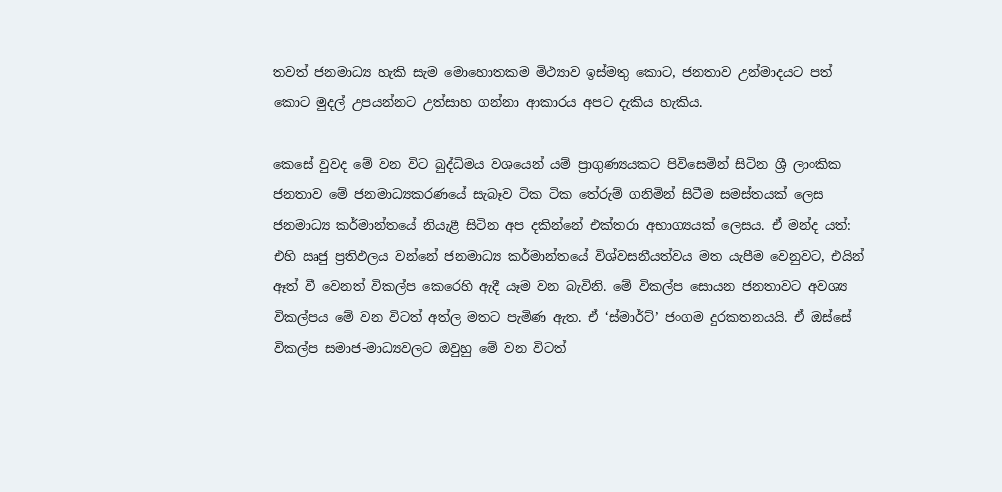තවත් ජනමාධ්‍ය හැකි සැම මොහොතකම මිථ්‍යාව ඉස්මතු කොට, ජනතාව උන්මාදයට පත් කොට මුදල් උපයන්නට උත්සාහ ගන්නා ආකාරය අපට දැකිය හැකිය.

කෙසේ වුවද මේ වන විට බුද්ධිමය වශයෙන් යම් ප්‍රාගුණ්‍යයකට පිවිසෙමින් සිටින ශ්‍රී ලාංකික ජනතාව මේ ජනමාධ්‍යකරණයේ සැබෑව ටික ටික තේරුම් ගනිමින් සිටීම සමස්තයක් ලෙස ජනමාධ්‍ය කර්මාන්තයේ නියැළී සිටින අප දකින්නේ එක්තරා අභාග්‍යයක් ලෙසය. ඒ මන්ද යත්: එහි ඍජු ප්‍රතිඵලය වන්නේ ජනමාධ්‍ය කර්මාන්තයේ විශ්වසනීයත්වය මත යැපීම වෙනුවට, එයින් ඈත් වී වෙනත් විකල්ප කෙරෙහි ඇදී යෑම වන බැවිනි. මේ විකල්ප සොයන ජනතාවට අවශ්‍ය විකල්පය මේ වන විටත් අත්ල මතට පැමිණ ඇත. ඒ ‘ස්මාර්ට්’ ජංගම දුරකතනයයි. ඒ ඔස්සේ විකල්ප සමාජ-මාධ්‍යවලට ඔවුහු මේ වන විටත්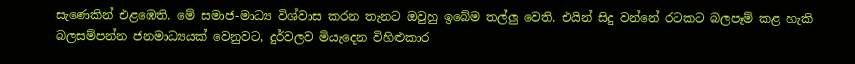සැණෙකින් එළඹෙති. මේ සමාජ-මාධ්‍ය විශ්වාස කරන තැනට ඔවුහු ඉබේම තල්ලු වෙති. එයින් සිදු වන්නේ රටකට බලපෑම් කළ හැකි බලසම්පන්න ජනමාධ්‍යයක් වෙනුවට, දුර්වලව මියැදෙන විහිළුකාර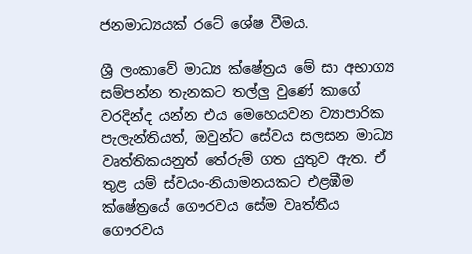ජනමාධ්‍යයක් රටේ ශේෂ වීමය.

ශ්‍රී ලංකාවේ මාධ්‍ය ක්ෂේත්‍රය මේ සා අභාග්‍ය සම්පන්න තැනකට තල්ලු වුණේ කාගේ වරදින්ද යන්න එය මෙහෙයවන ව්‍යාපාරික පැලැන්තියත්, ඔවුන්ට සේවය සලසන මාධ්‍ය වෘත්තිකයනුත් තේරුම් ගත යුතුව ඇත. ඒ තුළ යම් ස්වයං-නියාමනයකට එළඹීම ක්ෂේත්‍රයේ ගෞරවය සේම වෘත්තීය ගෞරවය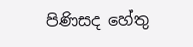පිණිසද හේතු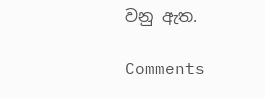වනු ඇත.

Comments